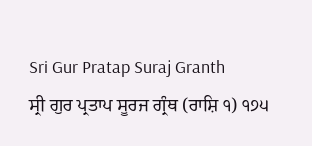Sri Gur Pratap Suraj Granth
ਸ੍ਰੀ ਗੁਰ ਪ੍ਰਤਾਪ ਸੂਰਜ ਗ੍ਰੰਥ (ਰਾਸ਼ਿ ੧) ੧੭੫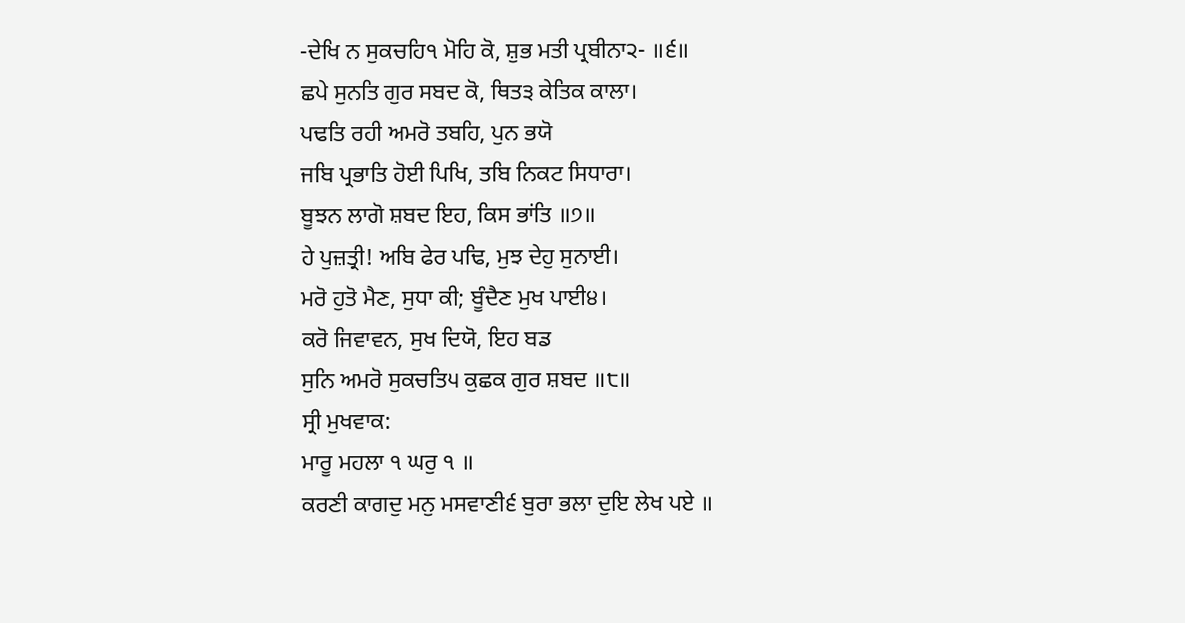-ਦੇਖਿ ਨ ਸੁਕਚਹਿ੧ ਮੋਹਿ ਕੋ, ਸ਼ੁਭ ਮਤੀ ਪ੍ਰਬੀਨਾ੨- ॥੬॥
ਛਪੇ ਸੁਨਤਿ ਗੁਰ ਸਬਦ ਕੋ, ਥਿਤ੩ ਕੇਤਿਕ ਕਾਲਾ।
ਪਢਤਿ ਰਹੀ ਅਮਰੋ ਤਬਹਿ, ਪੁਨ ਭਯੋ
ਜਬਿ ਪ੍ਰਭਾਤਿ ਹੋਈ ਪਿਖਿ, ਤਬਿ ਨਿਕਟ ਸਿਧਾਰਾ।
ਬੂਝਨ ਲਾਗੋ ਸ਼ਬਦ ਇਹ, ਕਿਸ ਭਾਂਤਿ ॥੭॥
ਹੇ ਪੁਜ਼ਤ੍ਰੀ! ਅਬਿ ਫੇਰ ਪਢਿ, ਮੁਝ ਦੇਹੁ ਸੁਨਾਈ।
ਮਰੋ ਹੁਤੋ ਮੈਣ, ਸੁਧਾ ਕੀ; ਬੂੰਦੈਣ ਮੁਖ ਪਾਈ੪।
ਕਰੋ ਜਿਵਾਵਨ, ਸੁਖ ਦਿਯੋ, ਇਹ ਬਡ
ਸੁਨਿ ਅਮਰੋ ਸੁਕਚਤਿ੫ ਕੁਛਕ ਗੁਰ ਸ਼ਬਦ ॥੮॥
ਸ੍ਰੀ ਮੁਖਵਾਕ:
ਮਾਰੂ ਮਹਲਾ ੧ ਘਰੁ ੧ ॥
ਕਰਣੀ ਕਾਗਦੁ ਮਨੁ ਮਸਵਾਣੀ੬ ਬੁਰਾ ਭਲਾ ਦੁਇ ਲੇਖ ਪਏ ॥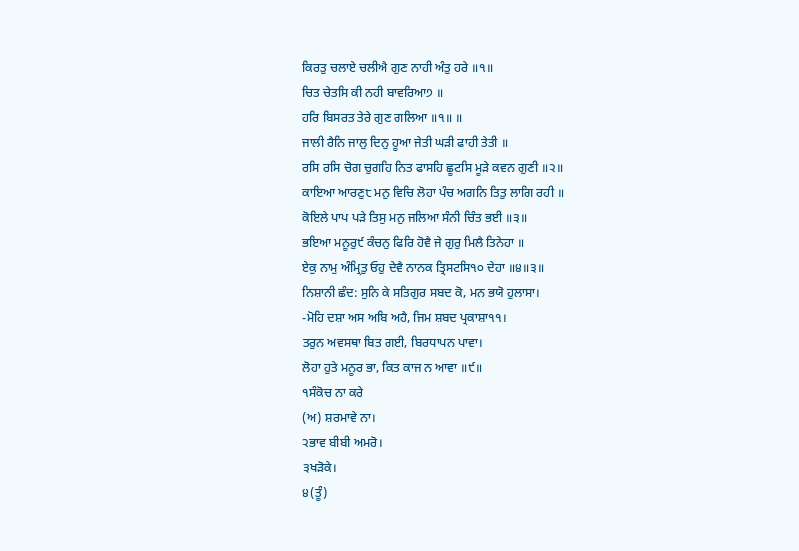ਕਿਰਤੁ ਚਲਾਏ ਚਲੀਐ ਗੁਣ ਨਾਹੀ ਅੰਤੁ ਹਰੇ ॥੧॥
ਚਿਤ ਚੇਤਸਿ ਕੀ ਨਹੀ ਬਾਵਰਿਆ੭ ॥
ਹਰਿ ਬਿਸਰਤ ਤੇਰੇ ਗੁਣ ਗਲਿਆ ॥੧॥ ॥
ਜਾਲੀ ਰੈਨਿ ਜਾਲੁ ਦਿਨੁ ਹੂਆ ਜੇਤੀ ਘੜੀ ਫਾਹੀ ਤੇਤੀ ॥
ਰਸਿ ਰਸਿ ਚੋਗ ਚੁਗਹਿ ਨਿਤ ਫਾਸਹਿ ਛੂਟਸਿ ਮੂੜੇ ਕਵਨ ਗੁਣੀ ॥੨॥
ਕਾਇਆ ਆਰਣੁ੮ ਮਨੁ ਵਿਚਿ ਲੋਹਾ ਪੰਚ ਅਗਨਿ ਤਿਤੁ ਲਾਗਿ ਰਹੀ ॥
ਕੋਇਲੇ ਪਾਪ ਪੜੇ ਤਿਸੁ ਮਨੁ ਜਲਿਆ ਸੰਨੀ ਚਿੰਤ ਭਈ ॥੩॥
ਭਇਆ ਮਨੂਰੁ੯ ਕੰਚਨੁ ਫਿਰਿ ਹੋਵੈ ਜੇ ਗੁਰੁ ਮਿਲੈ ਤਿਨੇਹਾ ॥
ਏਕੁ ਨਾਮੁ ਅੰਮ੍ਰਿਤੁ ਓਹੁ ਦੇਵੈ ਨਾਨਕ ਤ੍ਰਿਸਟਸਿ੧੦ ਦੇਹਾ ॥੪॥੩॥
ਨਿਸ਼ਾਨੀ ਛੰਦ: ਸੁਨਿ ਕੇ ਸਤਿਗੁਰ ਸਬਦ ਕੋ, ਮਨ ਭਯੋ ਹੁਲਾਸਾ।
-ਮੋਹਿ ਦਸ਼ਾ ਅਸ ਅਬਿ ਅਹੈ, ਜਿਮ ਸ਼ਬਦ ਪ੍ਰਕਾਸ਼ਾ੧੧।
ਤਰੁਨ ਅਵਸਥਾ ਬਿਤ ਗਈ, ਬਿਰਧਾਪਨ ਪਾਵਾ।
ਲੋਹਾ ਹੁਤੇ ਮਨੂਰ ਭਾ, ਕਿਤ ਕਾਜ ਨ ਆਵਾ ॥੯॥
੧ਸੰਕੋਚ ਨਾ ਕਰੇ
(ਅ) ਸ਼ਰਮਾਵੇ ਨਾ।
੨ਭਾਵ ਬੀਬੀ ਅਮਰੋ।
੩ਖੜੋਕੇ।
੪(ਤੂੰ)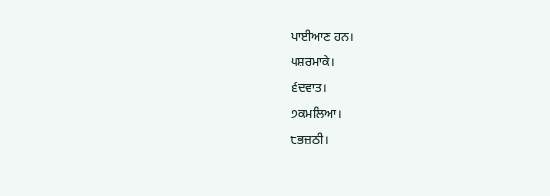ਪਾਈਆਣ ਹਨ।
੫ਸ਼ਰਮਾਕੇ।
੬ਦਵਾਤ।
੭ਕਮਲਿਆ।
੮ਭਜ਼ਠੀ।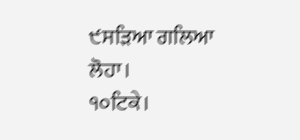੯ਸੜਿਆ ਗਲਿਆ ਲੋਹਾ।
੧੦ਟਿਕੇ।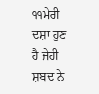੧੧ਮੇਰੀ ਦਸ਼ਾ ਹੁਣ ਹੈ ਜੇਹੀ ਸ਼ਬਦ ਨੇ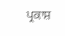ਪ੍ਰਕਾਸ਼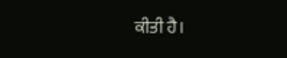ਕੀਤੀ ਹੈ।